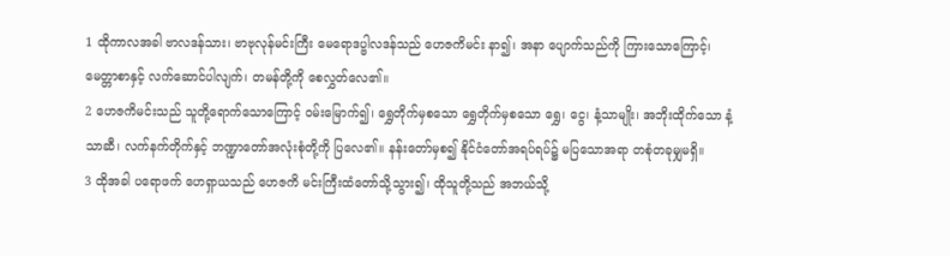1 ထိုကာလအခါ ဗာလဒန်သား၊ ဗာဗုလုန်မင်းကြီး မေရောဒပ္ဗါလဒန်သည် ဟေဇကိမင်း နာ၍၊ အနာ ပျောက်သည်ကို ကြားသောကြောင့်၊ မေတ္တာစာနှင့် လက်ဆောင်ပါလျက်၊ တမန်တို့ကို စေလွှတ်လေ၏။
2 ဟေဇကိမင်းသည် သူတို့ရောက်သောကြောင့် ဝမ်းမြောက်၍၊ ရွှေတိုက်မှစသော ရွှေတိုက်မှစသော ရွှေ၊ ငွေ၊ နံ့သာမျိုး၊ အဘိုးထိုက်သော နံ့သာဆီ၊ လက်နက်တိုက်နှင့် ဘဏ္ဍာတော်အလုံးစုံတို့ကို ပြလေ၏။ နန်းတော်မှစ၍ နိုင်ငံတော်အရပ်ရပ်၌ မပြသောအရာ တစုံတခုမျှမရှိ။
3 ထိုအခါ ပရောဖက် ဟေရှာယသည် ဟေဇကိ မင်းကြီးထံတော်သို့သွား၍၊ ထိုသူတို့သည် အဘယ်သို့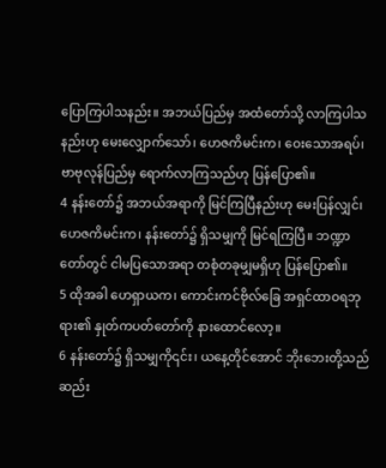ပြောကြပါသနည်း။ အဘယ်ပြည်မှ အထံတော်သို့ လာကြပါသနည်းဟု မေးလျှောက်သော်၊ ဟေဇကိမင်းက၊ ဝေးသောအရပ်၊ ဗာဗုလုန်ပြည်မှ ရောက်လာကြသည်ဟု ပြန်ပြော၏။
4 နန်းတော်၌ အဘယ်အရာကို မြင်ကြပြီနည်းဟု မေးပြန်လျှင်၊ ဟေဇကိမင်းက၊ နန်းတော်၌ ရှိသမျှကို မြင်ရကြပြီ။ ဘဏ္ဍာတော်တွင် ငါမပြသောအရာ တစုံတခုမျှမရှိဟု ပြန်ပြော၏။
5 ထိုအခါ ဟေရှာယက၊ ကောင်းကင်ဗိုလ်ခြေ အရှင်ထာဝရဘုရား၏ နှုတ်ကပတ်တော်ကို နားထောင်လော့။
6 နန်းတော်၌ ရှိသမျှကို၎င်း၊ ယနေ့တိုင်အောင် ဘိုးဘေးတို့သည် ဆည်း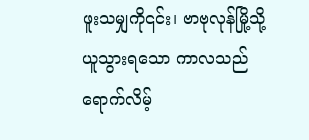ဖူးသမျှကို၎င်း၊ ဗာဗုလုန်မြို့သို့ ယူသွားရသော ကာလသည် ရောက်လိမ့်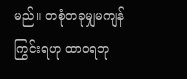မည်။ တစုံတခုမျှမကျန်ကြွင်းရဟု ထာဝရဘု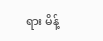ရား မိန့်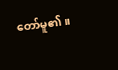တော်မူ၏။